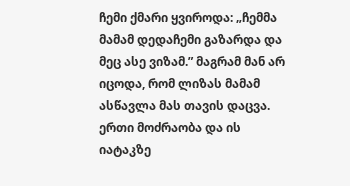ჩემი ქმარი ყვიროდა: „ჩემმა მამამ დედაჩემი გაზარდა და მეც ასე ვიზამ.” მაგრამ მან არ იცოდა, რომ ლიზას მამამ ასწავლა მას თავის დაცვა. ერთი მოძრაობა და ის იატაკზე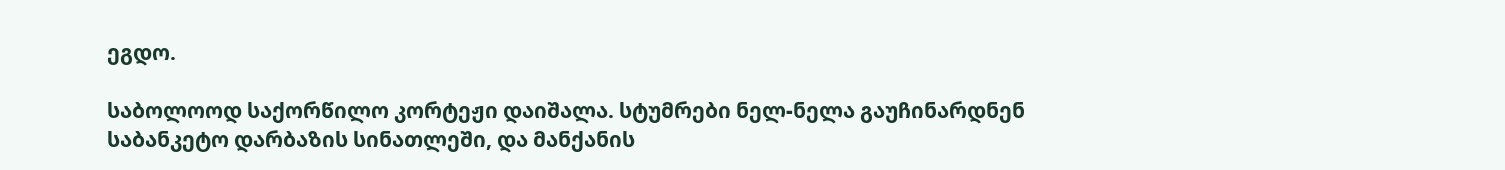ეგდო.

საბოლოოდ საქორწილო კორტეჟი დაიშალა. სტუმრები ნელ-ნელა გაუჩინარდნენ საბანკეტო დარბაზის სინათლეში, და მანქანის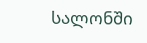სალონში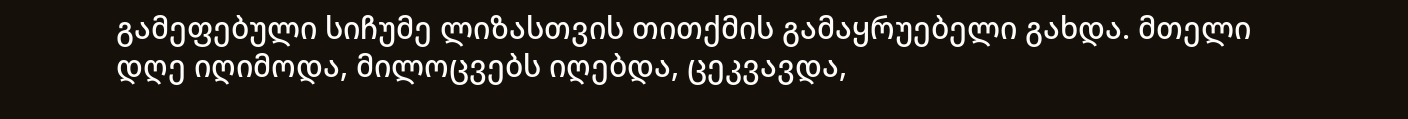გამეფებული სიჩუმე ლიზასთვის თითქმის გამაყრუებელი გახდა. მთელი დღე იღიმოდა, მილოცვებს იღებდა, ცეკვავდა,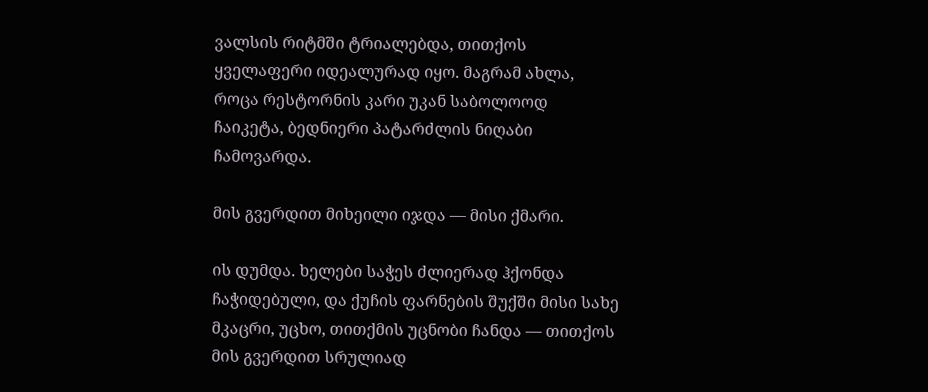ვალსის რიტმში ტრიალებდა, თითქოს ყველაფერი იდეალურად იყო. მაგრამ ახლა, როცა რესტორნის კარი უკან საბოლოოდ ჩაიკეტა, ბედნიერი პატარძლის ნიღაბი ჩამოვარდა.

მის გვერდით მიხეილი იჯდა — მისი ქმარი.

ის დუმდა. ხელები საჭეს ძლიერად ჰქონდა ჩაჭიდებული, და ქუჩის ფარნების შუქში მისი სახე მკაცრი, უცხო, თითქმის უცნობი ჩანდა — თითქოს მის გვერდით სრულიად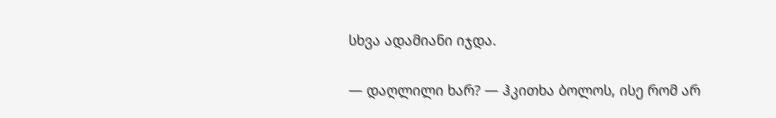სხვა ადამიანი იჯდა.

— დაღლილი ხარ? — ჰკითხა ბოლოს, ისე რომ არ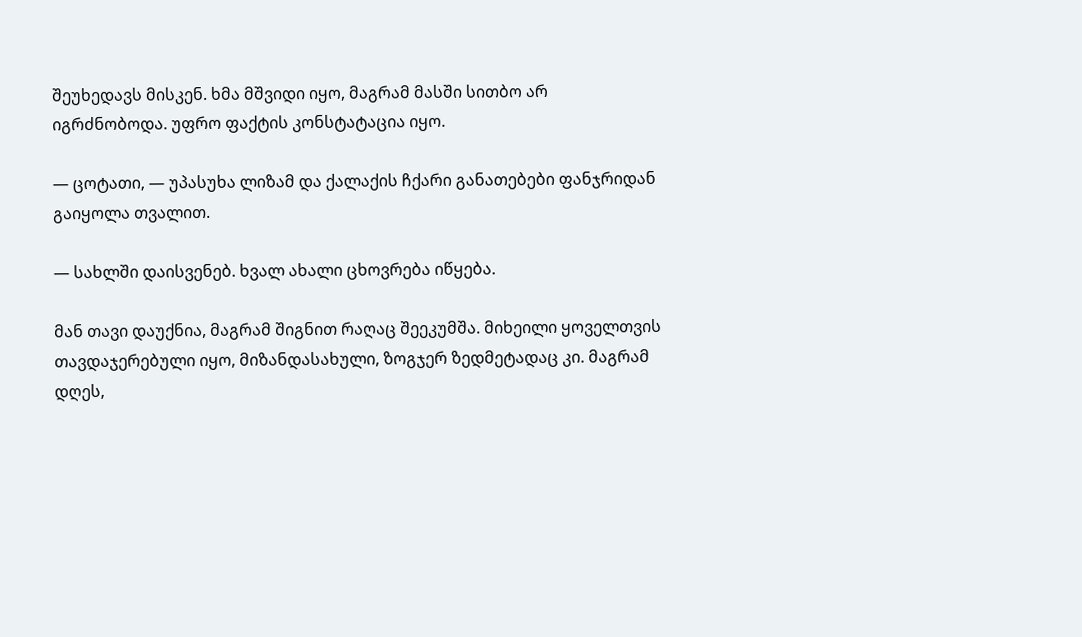შეუხედავს მისკენ. ხმა მშვიდი იყო, მაგრამ მასში სითბო არ იგრძნობოდა. უფრო ფაქტის კონსტატაცია იყო.

— ცოტათი, — უპასუხა ლიზამ და ქალაქის ჩქარი განათებები ფანჯრიდან გაიყოლა თვალით.

— სახლში დაისვენებ. ხვალ ახალი ცხოვრება იწყება.

მან თავი დაუქნია, მაგრამ შიგნით რაღაც შეეკუმშა. მიხეილი ყოველთვის თავდაჯერებული იყო, მიზანდასახული, ზოგჯერ ზედმეტადაც კი. მაგრამ დღეს,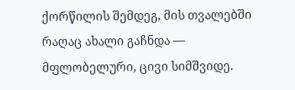ქორწილის შემდეგ, მის თვალებში რაღაც ახალი გაჩნდა — მფლობელური, ცივი სიმშვიდე.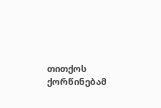თითქოს ქორწინებამ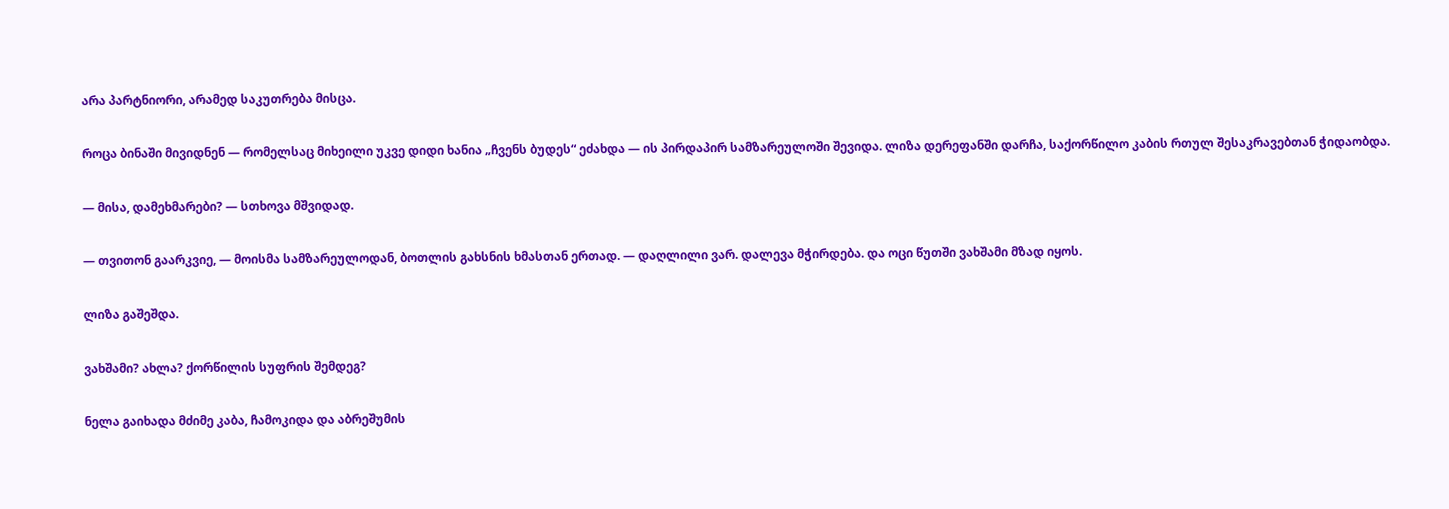არა პარტნიორი, არამედ საკუთრება მისცა.

როცა ბინაში მივიდნენ — რომელსაც მიხეილი უკვე დიდი ხანია „ჩვენს ბუდეს“ ეძახდა — ის პირდაპირ სამზარეულოში შევიდა. ლიზა დერეფანში დარჩა, საქორწილო კაბის რთულ შესაკრავებთან ჭიდაობდა.

— მისა, დამეხმარები? — სთხოვა მშვიდად.

— თვითონ გაარკვიე, — მოისმა სამზარეულოდან, ბოთლის გახსნის ხმასთან ერთად. — დაღლილი ვარ. დალევა მჭირდება. და ოცი წუთში ვახშამი მზად იყოს.

ლიზა გაშეშდა.

ვახშამი? ახლა? ქორწილის სუფრის შემდეგ?

ნელა გაიხადა მძიმე კაბა, ჩამოკიდა და აბრეშუმის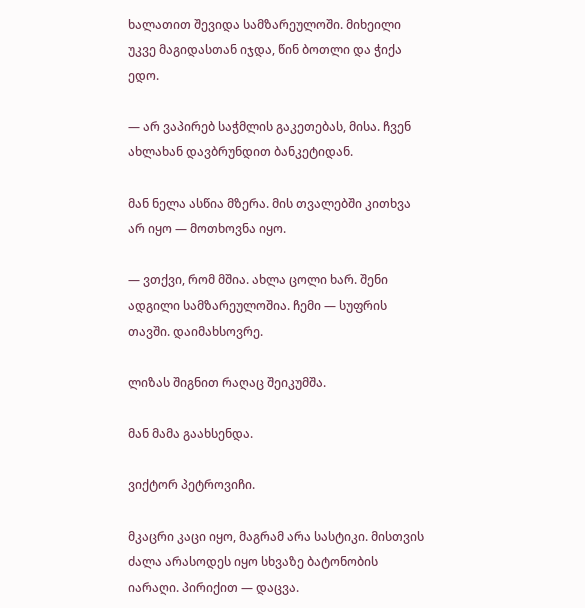ხალათით შევიდა სამზარეულოში. მიხეილი უკვე მაგიდასთან იჯდა, წინ ბოთლი და ჭიქა ედო.

— არ ვაპირებ საჭმლის გაკეთებას, მისა. ჩვენ ახლახან დავბრუნდით ბანკეტიდან.

მან ნელა ასწია მზერა. მის თვალებში კითხვა არ იყო — მოთხოვნა იყო.

— ვთქვი, რომ მშია. ახლა ცოლი ხარ. შენი ადგილი სამზარეულოშია. ჩემი — სუფრის თავში. დაიმახსოვრე.

ლიზას შიგნით რაღაც შეიკუმშა.

მან მამა გაახსენდა.

ვიქტორ პეტროვიჩი.

მკაცრი კაცი იყო, მაგრამ არა სასტიკი. მისთვის ძალა არასოდეს იყო სხვაზე ბატონობის იარაღი. პირიქით — დაცვა.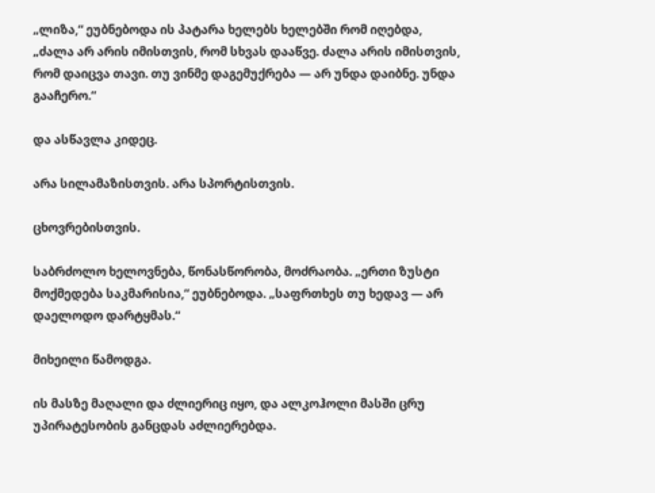„ლიზა,“ ეუბნებოდა ის პატარა ხელებს ხელებში რომ იღებდა, „ძალა არ არის იმისთვის, რომ სხვას დააწვე. ძალა არის იმისთვის, რომ დაიცვა თავი. თუ ვინმე დაგემუქრება — არ უნდა დაიბნე. უნდა გააჩერო.“

და ასწავლა კიდეც.

არა სილამაზისთვის. არა სპორტისთვის.

ცხოვრებისთვის.

საბრძოლო ხელოვნება, წონასწორობა, მოძრაობა. „ერთი ზუსტი მოქმედება საკმარისია,“ ეუბნებოდა. „საფრთხეს თუ ხედავ — არ დაელოდო დარტყმას.“

მიხეილი წამოდგა.

ის მასზე მაღალი და ძლიერიც იყო, და ალკოჰოლი მასში ცრუ უპირატესობის განცდას აძლიერებდა.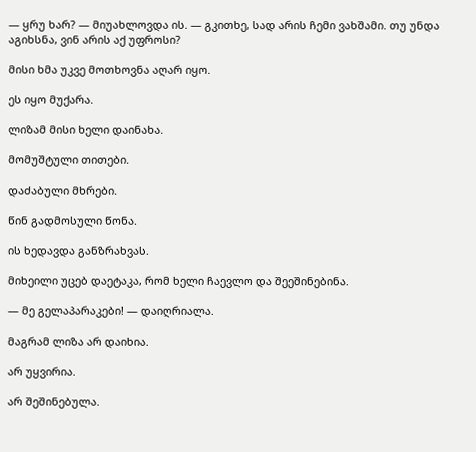— ყრუ ხარ? — მიუახლოვდა ის. — გკითხე, სად არის ჩემი ვახშამი. თუ უნდა აგიხსნა, ვინ არის აქ უფროსი?

მისი ხმა უკვე მოთხოვნა აღარ იყო.

ეს იყო მუქარა.

ლიზამ მისი ხელი დაინახა.

მომუშტული თითები.

დაძაბული მხრები.

წინ გადმოსული წონა.

ის ხედავდა განზრახვას.

მიხეილი უცებ დაეტაკა, რომ ხელი ჩაევლო და შეეშინებინა.

— მე გელაპარაკები! — დაიღრიალა.

მაგრამ ლიზა არ დაიხია.

არ უყვირია.

არ შეშინებულა.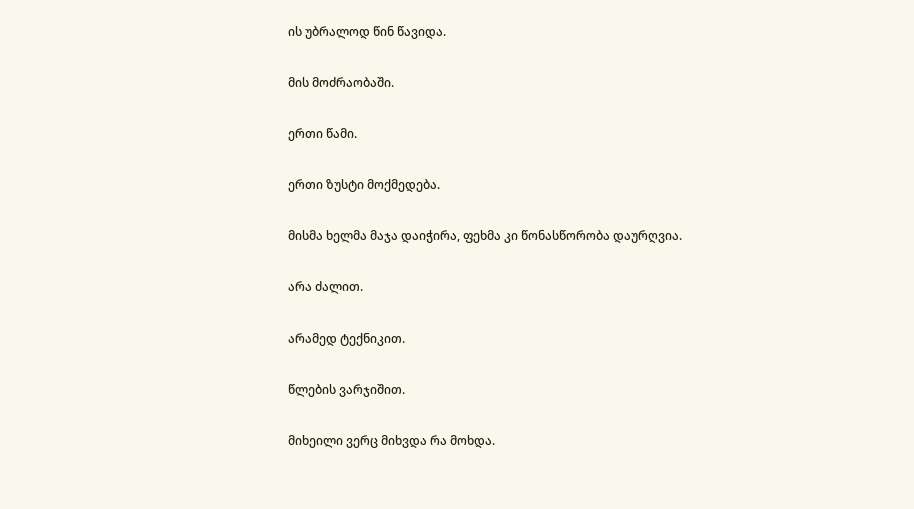ის უბრალოდ წინ წავიდა.

მის მოძრაობაში.

ერთი წამი.

ერთი ზუსტი მოქმედება.

მისმა ხელმა მაჯა დაიჭირა, ფეხმა კი წონასწორობა დაურღვია.

არა ძალით.

არამედ ტექნიკით.

წლების ვარჯიშით.

მიხეილი ვერც მიხვდა რა მოხდა.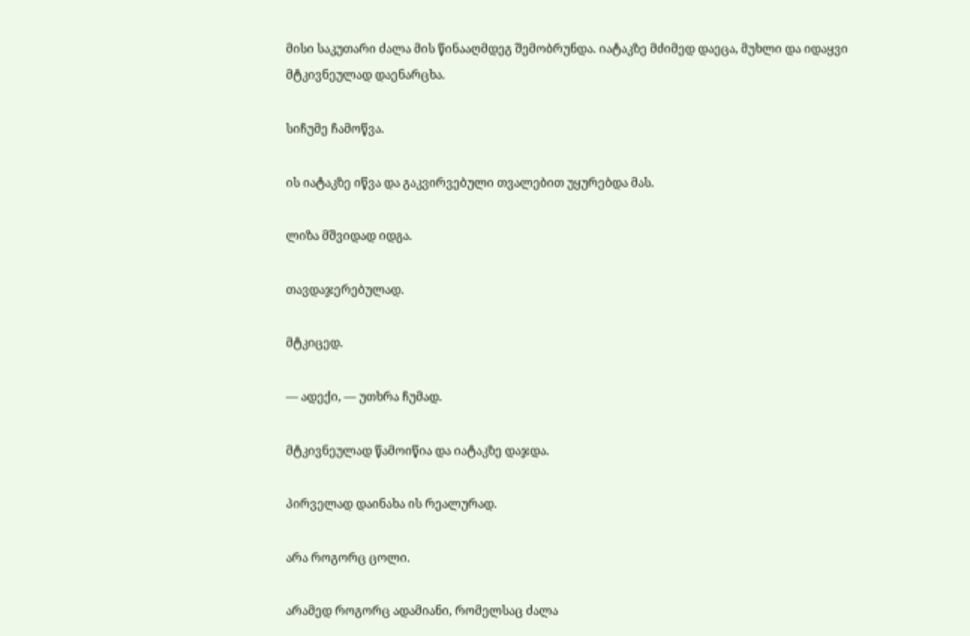მისი საკუთარი ძალა მის წინააღმდეგ შემობრუნდა. იატაკზე მძიმედ დაეცა, მუხლი და იდაყვი მტკივნეულად დაენარცხა.

სიჩუმე ჩამოწვა.

ის იატაკზე იწვა და გაკვირვებული თვალებით უყურებდა მას.

ლიზა მშვიდად იდგა.

თავდაჯერებულად.

მტკიცედ.

— ადექი, — უთხრა ჩუმად.

მტკივნეულად წამოიწია და იატაკზე დაჯდა.

პირველად დაინახა ის რეალურად.

არა როგორც ცოლი.

არამედ როგორც ადამიანი, რომელსაც ძალა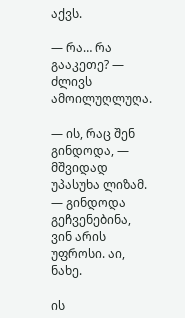აქვს.

— რა… რა გააკეთე? — ძლივს ამოილუღლუღა.

— ის, რაც შენ გინდოდა, — მშვიდად უპასუხა ლიზამ. — გინდოდა გეჩვენებინა, ვინ არის უფროსი. აი, ნახე.

ის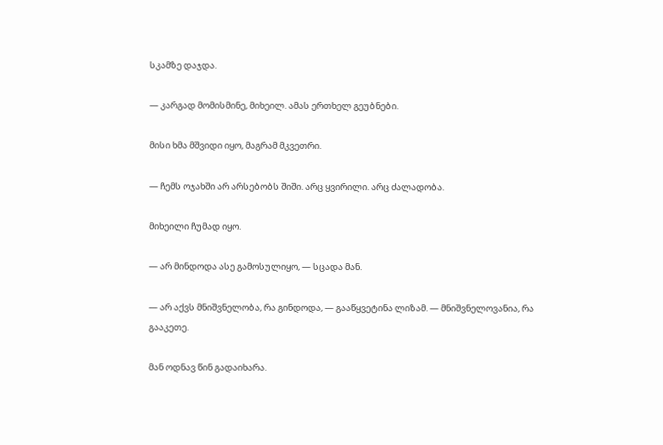სკამზე დაჯდა.

— კარგად მომისმინე, მიხეილ. ამას ერთხელ გეუბნები.

მისი ხმა მშვიდი იყო, მაგრამ მკვეთრი.

— ჩემს ოჯახში არ არსებობს შიში. არც ყვირილი. არც ძალადობა.

მიხეილი ჩუმად იყო.

— არ მინდოდა ასე გამოსულიყო, — სცადა მან.

— არ აქვს მნიშვნელობა, რა გინდოდა, — გააწყვეტინა ლიზამ. — მნიშვნელოვანია, რა გააკეთე.

მან ოდნავ წინ გადაიხარა.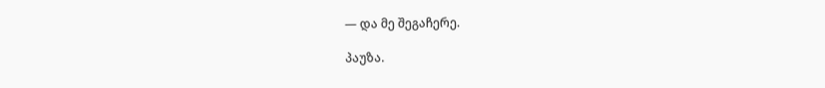— და მე შეგაჩერე.

პაუზა.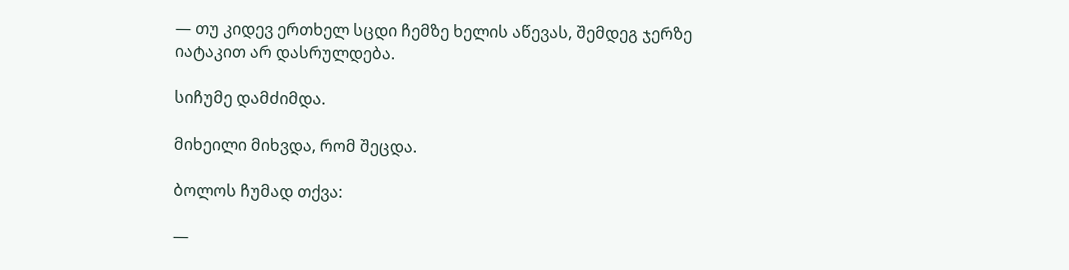— თუ კიდევ ერთხელ სცდი ჩემზე ხელის აწევას, შემდეგ ჯერზე იატაკით არ დასრულდება.

სიჩუმე დამძიმდა.

მიხეილი მიხვდა, რომ შეცდა.

ბოლოს ჩუმად თქვა:

—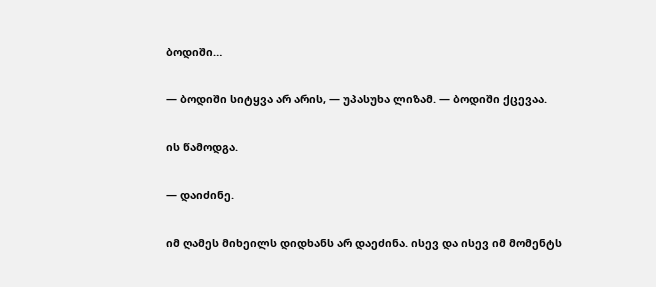ბოდიში…

— ბოდიში სიტყვა არ არის, — უპასუხა ლიზამ. — ბოდიში ქცევაა.

ის წამოდგა.

— დაიძინე.

იმ ღამეს მიხეილს დიდხანს არ დაეძინა. ისევ და ისევ იმ მომენტს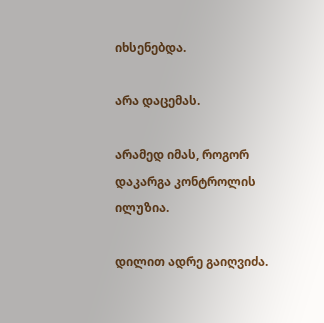იხსენებდა.

არა დაცემას.

არამედ იმას, როგორ დაკარგა კონტროლის ილუზია.

დილით ადრე გაიღვიძა.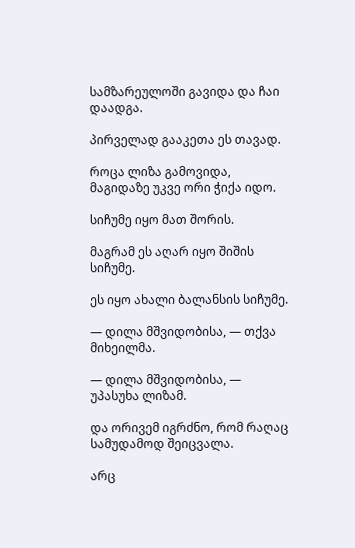სამზარეულოში გავიდა და ჩაი დაადგა.

პირველად გააკეთა ეს თავად.

როცა ლიზა გამოვიდა, მაგიდაზე უკვე ორი ჭიქა იდო.

სიჩუმე იყო მათ შორის.

მაგრამ ეს აღარ იყო შიშის სიჩუმე.

ეს იყო ახალი ბალანსის სიჩუმე.

— დილა მშვიდობისა, — თქვა მიხეილმა.

— დილა მშვიდობისა, — უპასუხა ლიზამ.

და ორივემ იგრძნო, რომ რაღაც სამუდამოდ შეიცვალა.

არც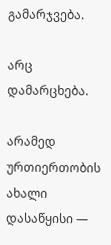გამარჯვება.

არც დამარცხება.

არამედ ურთიერთობის ახალი დასაწყისი —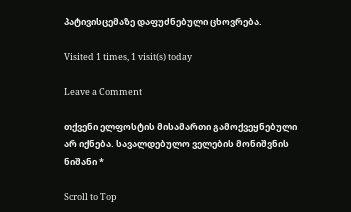პატივისცემაზე დაფუძნებული ცხოვრება.

Visited 1 times, 1 visit(s) today

Leave a Comment

თქვენი ელფოსტის მისამართი გამოქვეყნებული არ იქნება. სავალდებულო ველების მონიშვნის ნიშანი *

Scroll to Top